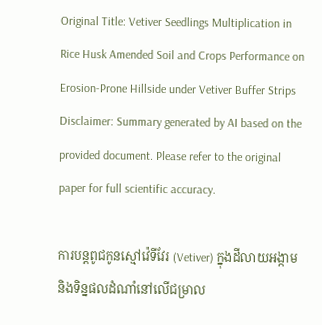Original Title: Vetiver Seedlings Multiplication in Rice Husk Amended Soil and Crops Performance on Erosion-Prone Hillside under Vetiver Buffer Strips
Disclaimer: Summary generated by AI based on the provided document. Please refer to the original paper for full scientific accuracy.

ការបន្តពូជកូនស្មៅវ៉េទីវែរ (Vetiver) ក្នុងដីលាយអង្កាម និងទិន្នផលដំណាំនៅលើជម្រាល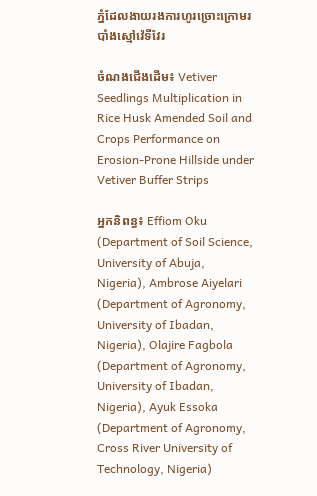ភ្នំដែលងាយរងការហូរច្រោះក្រោមរបាំងស្មៅវ៉េទីវែរ

ចំណងជើងដើម៖ Vetiver Seedlings Multiplication in Rice Husk Amended Soil and Crops Performance on Erosion-Prone Hillside under Vetiver Buffer Strips

អ្នកនិពន្ធ៖ Effiom Oku (Department of Soil Science, University of Abuja, Nigeria), Ambrose Aiyelari (Department of Agronomy, University of Ibadan, Nigeria), Olajire Fagbola (Department of Agronomy, University of Ibadan, Nigeria), Ayuk Essoka (Department of Agronomy, Cross River University of Technology, Nigeria)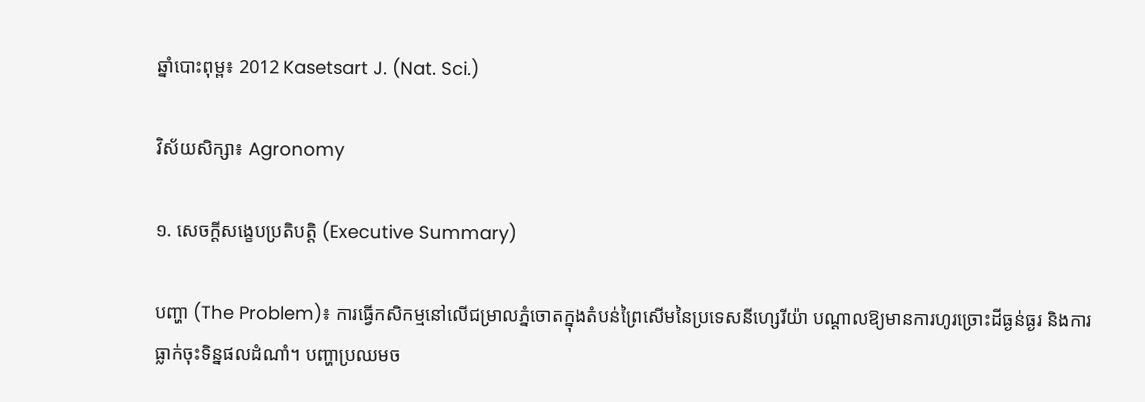ឆ្នាំបោះពុម្ព៖ 2012 Kasetsart J. (Nat. Sci.)

វិស័យសិក្សា៖ Agronomy

១. សេចក្តីសង្ខេបប្រតិបត្តិ (Executive Summary)

បញ្ហា (The Problem)៖ ការធ្វើកសិកម្មនៅលើជម្រាលភ្នំចោតក្នុងតំបន់ព្រៃសើមនៃប្រទេសនីហ្សេរីយ៉ា បណ្តាលឱ្យមានការហូរច្រោះដីធ្ងន់ធ្ងរ និងការធ្លាក់ចុះទិន្នផលដំណាំ។ បញ្ហាប្រឈមច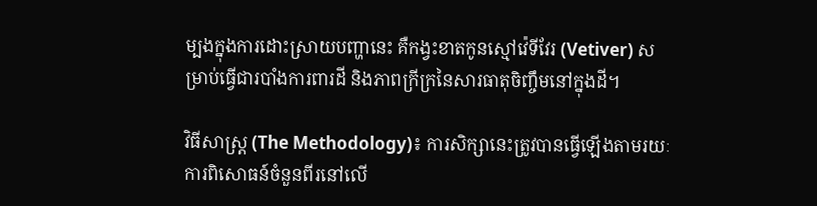ម្បងក្នុងការដោះស្រាយបញ្ហានេះ គឺកង្វះខាតកូនស្មៅវ៉េទីវែរ (Vetiver) សម្រាប់ធ្វើជារបាំងការពារដី និងភាពក្រីក្រនៃសារធាតុចិញ្ចឹមនៅក្នុងដី។

វិធីសាស្ត្រ (The Methodology)៖ ការសិក្សានេះត្រូវបានធ្វើឡើងតាមរយៈការពិសោធន៍ចំនួនពីរនៅលើ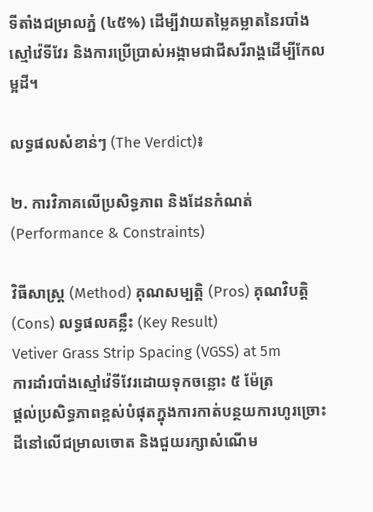ទីតាំងជម្រាលភ្នំ (៤៥%) ដើម្បីវាយតម្លៃគម្លាតនៃរបាំងស្មៅវ៉េទីវែរ និងការប្រើប្រាស់អង្កាមជាជីសរីរាង្គដើម្បីកែលម្អដី។

លទ្ធផលសំខាន់ៗ (The Verdict)៖

២. ការវិភាគលើប្រសិទ្ធភាព និងដែនកំណត់ (Performance & Constraints)

វិធីសាស្ត្រ (Method) គុណសម្បត្តិ (Pros) គុណវិបត្តិ (Cons) លទ្ធផលគន្លឹះ (Key Result)
Vetiver Grass Strip Spacing (VGSS) at 5m
ការដាំរបាំងស្មៅវ៉េទីវែរដោយទុកចន្លោះ ៥ ម៉ែត្រ
ផ្តល់ប្រសិទ្ធភាពខ្ពស់បំផុតក្នុងការកាត់បន្ថយការហូរច្រោះដីនៅលើជម្រាលចោត និងជួយរក្សាសំណើម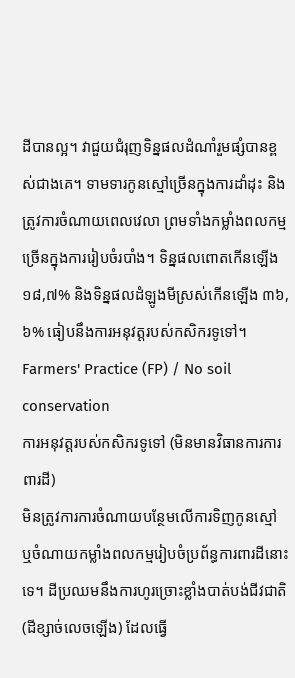ដីបានល្អ។ វាជួយជំរុញទិន្នផលដំណាំរួមផ្សំបានខ្ពស់ជាងគេ។ ទាមទារកូនស្មៅច្រើនក្នុងការដាំដុះ និងត្រូវការចំណាយពេលវេលា ព្រមទាំងកម្លាំងពលកម្មច្រើនក្នុងការរៀបចំរបាំង។ ទិន្នផលពោតកើនឡើង ១៨,៧% និងទិន្នផលដំឡូងមីស្រស់កើនឡើង ៣៦,៦% ធៀបនឹងការអនុវត្តរបស់កសិករទូទៅ។
Farmers' Practice (FP) / No soil conservation
ការអនុវត្តរបស់កសិករទូទៅ (មិនមានវិធានការការពារដី)
មិនត្រូវការការចំណាយបន្ថែមលើការទិញកូនស្មៅ ឬចំណាយកម្លាំងពលកម្មរៀបចំប្រព័ន្ធការពារដីនោះទេ។ ដីប្រឈមនឹងការហូរច្រោះខ្លាំងបាត់បង់ជីវជាតិ (ដីខ្សាច់លេចឡើង) ដែលធ្វើ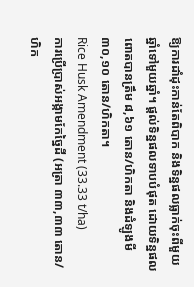ឱ្យការដាំដុះកាន់តែពិបាក និងទិន្នផលធ្លាក់ចុះពីមួយឆ្នាំទៅមួយឆ្នាំ។ ផ្តល់ទិន្នផលទាបបំផុត ដោយទិន្នផលពោតបានត្រឹម ៨,៦១ តោន/ហិកតា និងដំឡូងមី ៣០,១០ តោន/ហិកតា។
Rice Husk Amendment (33.33 t/ha)
ការប្រើប្រាស់អង្កាមកែច្នៃដី (អត្រា ៣៣,៣៣ តោន/ហិក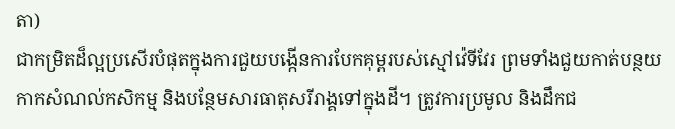តា)
ជាកម្រិតដ៏ល្អប្រសើរបំផុតក្នុងការជួយបង្កើនការបែកគុម្ពរបស់ស្មៅវ៉េទីវែរ ព្រមទាំងជួយកាត់បន្ថយកាកសំណល់កសិកម្ម និងបន្ថែមសារធាតុសរីរាង្គទៅក្នុងដី។ ត្រូវការប្រមូល និងដឹកជ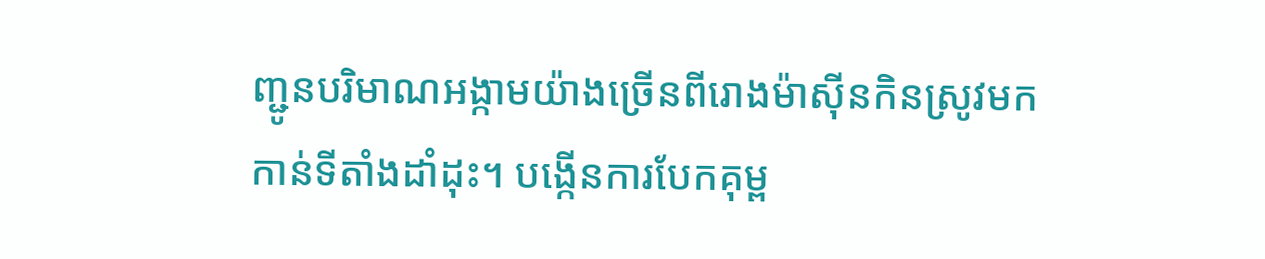ញ្ជូនបរិមាណអង្កាមយ៉ាងច្រើនពីរោងម៉ាស៊ីនកិនស្រូវមកកាន់ទីតាំងដាំដុះ។ បង្កើនការបែកគុម្ព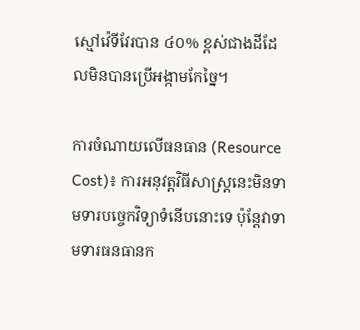ស្មៅវ៉េទីវែរបាន ៤០% ខ្ពស់ជាងដីដែលមិនបានប្រើអង្កាមកែច្នៃ។

ការចំណាយលើធនធាន (Resource Cost)៖ ការអនុវត្តវិធីសាស្ត្រនេះមិនទាមទារបច្ចេកវិទ្យាទំនើបនោះទេ ប៉ុន្តែវាទាមទារធនធានក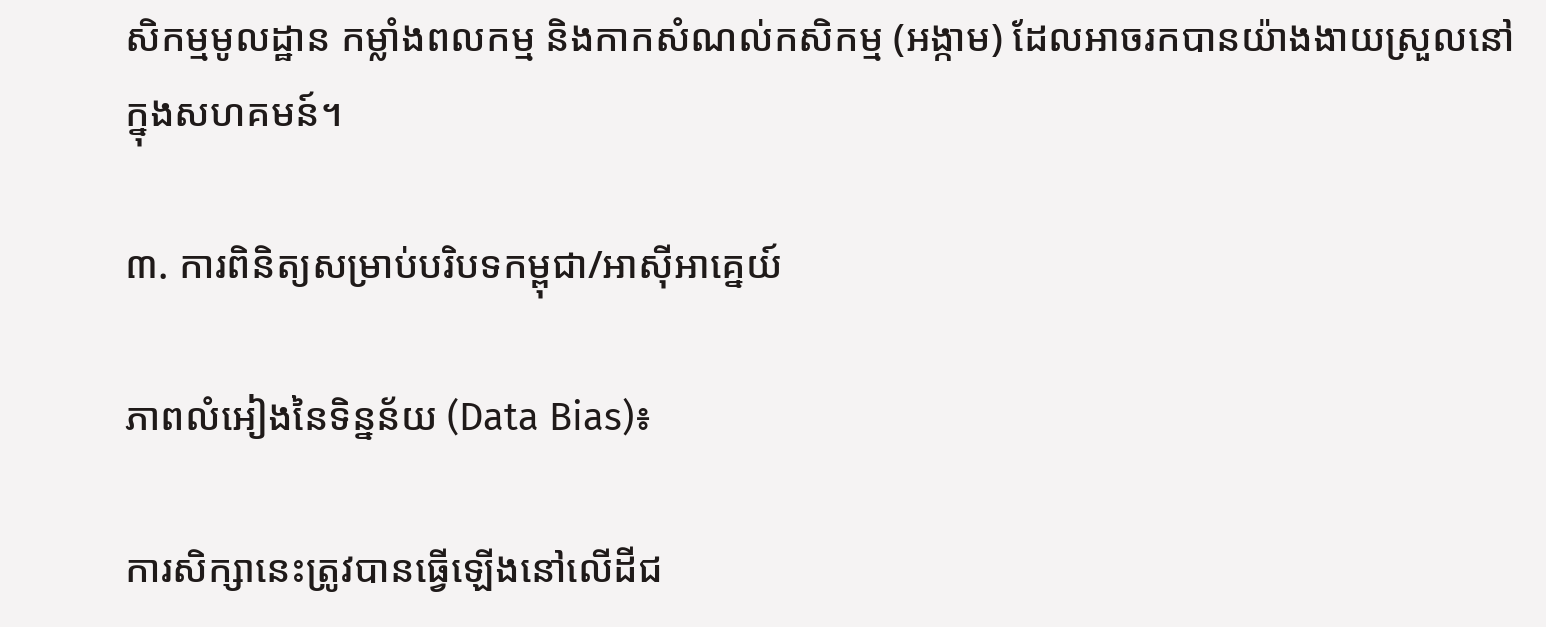សិកម្មមូលដ្ឋាន កម្លាំងពលកម្ម និងកាកសំណល់កសិកម្ម (អង្កាម) ដែលអាចរកបានយ៉ាងងាយស្រួលនៅក្នុងសហគមន៍។

៣. ការពិនិត្យសម្រាប់បរិបទកម្ពុជា/អាស៊ីអាគ្នេយ៍

ភាពលំអៀងនៃទិន្នន័យ (Data Bias)៖

ការសិក្សានេះត្រូវបានធ្វើឡើងនៅលើដីជ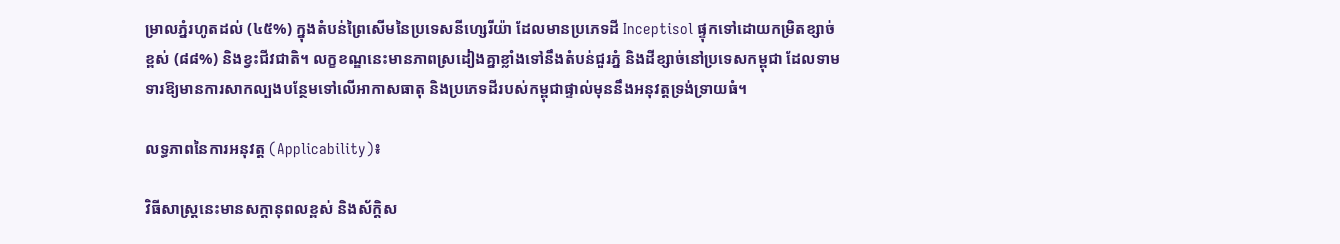ម្រាលភ្នំរហូតដល់ (៤៥%) ក្នុងតំបន់ព្រៃសើមនៃប្រទេសនីហ្សេរីយ៉ា ដែលមានប្រភេទដី Inceptisol ផ្ទុកទៅដោយកម្រិតខ្សាច់ខ្ពស់ (៨៨%) និងខ្វះជីវជាតិ។ លក្ខខណ្ឌនេះមានភាពស្រដៀងគ្នាខ្លាំងទៅនឹងតំបន់ជួរភ្នំ និងដីខ្សាច់នៅប្រទេសកម្ពុជា ដែលទាមទារឱ្យមានការសាកល្បងបន្ថែមទៅលើអាកាសធាតុ និងប្រភេទដីរបស់កម្ពុជាផ្ទាល់មុននឹងអនុវត្តទ្រង់ទ្រាយធំ។

លទ្ធភាពនៃការអនុវត្ត (Applicability)៖

វិធីសាស្ត្រនេះមានសក្តានុពលខ្ពស់ និងស័ក្តិស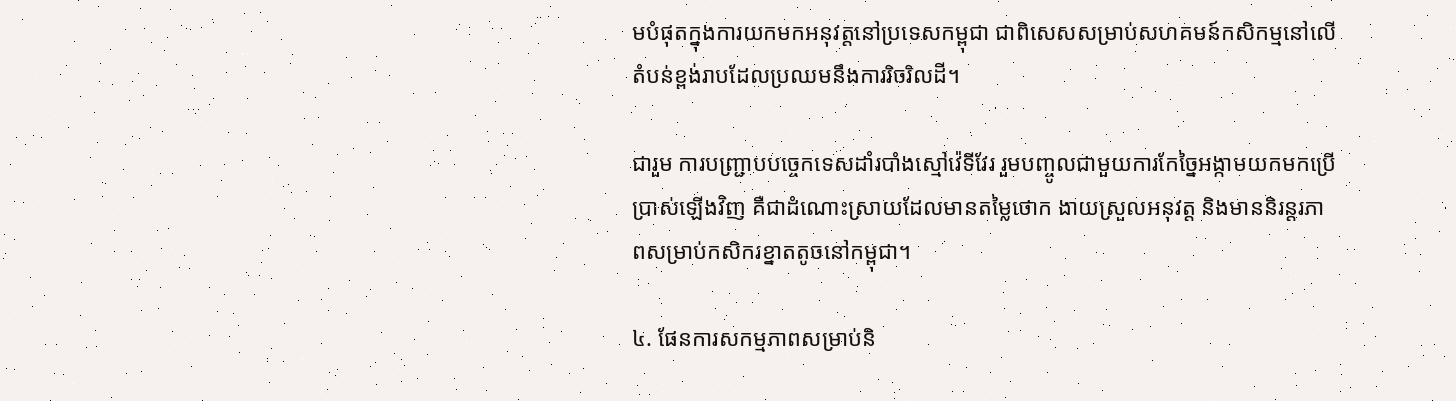មបំផុតក្នុងការយកមកអនុវត្តនៅប្រទេសកម្ពុជា ជាពិសេសសម្រាប់សហគមន៍កសិកម្មនៅលើតំបន់ខ្ពង់រាបដែលប្រឈមនឹងការរិចរិលដី។

ជារួម ការបញ្ជ្រាបបច្ចេកទេសដាំរបាំងស្មៅវ៉េទីវែរ រួមបញ្ចូលជាមួយការកែច្នៃអង្កាមយកមកប្រើប្រាស់ឡើងវិញ គឺជាដំណោះស្រាយដែលមានតម្លៃថោក ងាយស្រួលអនុវត្ត និងមាននិរន្តរភាពសម្រាប់កសិករខ្នាតតូចនៅកម្ពុជា។

៤. ផែនការសកម្មភាពសម្រាប់និ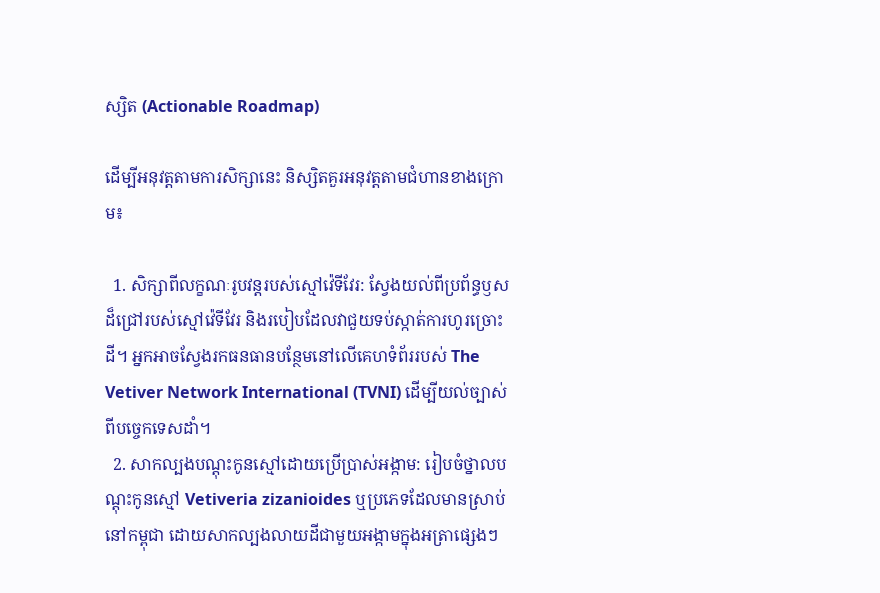ស្សិត (Actionable Roadmap)

ដើម្បីអនុវត្តតាមការសិក្សានេះ និស្សិតគួរអនុវត្តតាមជំហានខាងក្រោម៖

  1. សិក្សាពីលក្ខណៈរូបវន្តរបស់ស្មៅវ៉េទីវែរ: ស្វែងយល់ពីប្រព័ន្ធឫសដ៏ជ្រៅរបស់ស្មៅវ៉េទីវែរ និងរបៀបដែលវាជួយទប់ស្កាត់ការហូរច្រោះដី។ អ្នកអាចស្វែងរកធនធានបន្ថែមនៅលើគេហទំព័ររបស់ The Vetiver Network International (TVNI) ដើម្បីយល់ច្បាស់ពីបច្ចេកទេសដាំ។
  2. សាកល្បងបណ្តុះកូនស្មៅដោយប្រើប្រាស់អង្កាម: រៀបចំថ្នាលបណ្តុះកូនស្មៅ Vetiveria zizanioides ឬប្រភេទដែលមានស្រាប់នៅកម្ពុជា ដោយសាកល្បងលាយដីជាមួយអង្កាមក្នុងអត្រាផ្សេងៗ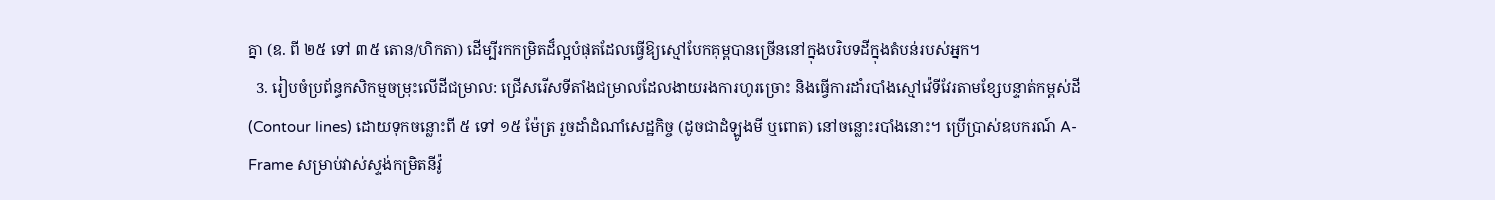គ្នា (ឧ. ពី ២៥ ទៅ ៣៥ តោន/ហិកតា) ដើម្បីរកកម្រិតដ៏ល្អបំផុតដែលធ្វើឱ្យស្មៅបែកគុម្ពបានច្រើននៅក្នុងបរិបទដីក្នុងតំបន់របស់អ្នក។
  3. រៀបចំប្រព័ន្ធកសិកម្មចម្រុះលើដីជម្រាល: ជ្រើសរើសទីតាំងជម្រាលដែលងាយរងការហូរច្រោះ និងធ្វើការដាំរបាំងស្មៅវ៉េទីវែរតាមខ្សែបន្ទាត់កម្ពស់ដី (Contour lines) ដោយទុកចន្លោះពី ៥ ទៅ ១៥ ម៉ែត្រ រួចដាំដំណាំសេដ្ឋកិច្ច (ដូចជាដំឡូងមី ឬពោត) នៅចន្លោះរបាំងនោះ។ ប្រើប្រាស់ឧបករណ៍ A-Frame សម្រាប់វាស់ស្ទង់កម្រិតនីវ៉ូ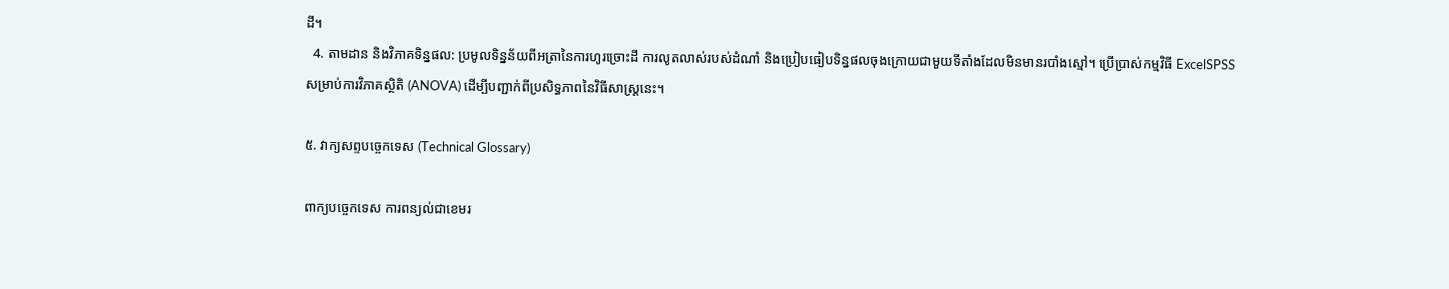ដី។
  4. តាមដាន និងវិភាគទិន្នផល: ប្រមូលទិន្នន័យពីអត្រានៃការហូរច្រោះដី ការលូតលាស់របស់ដំណាំ និងប្រៀបធៀបទិន្នផលចុងក្រោយជាមួយទីតាំងដែលមិនមានរបាំងស្មៅ។ ប្រើប្រាស់កម្មវិធី ExcelSPSS សម្រាប់ការវិភាគស្ថិតិ (ANOVA) ដើម្បីបញ្ជាក់ពីប្រសិទ្ធភាពនៃវិធីសាស្ត្រនេះ។

៥. វាក្យសព្ទបច្ចេកទេស (Technical Glossary)

ពាក្យបច្ចេកទេស ការពន្យល់ជាខេមរ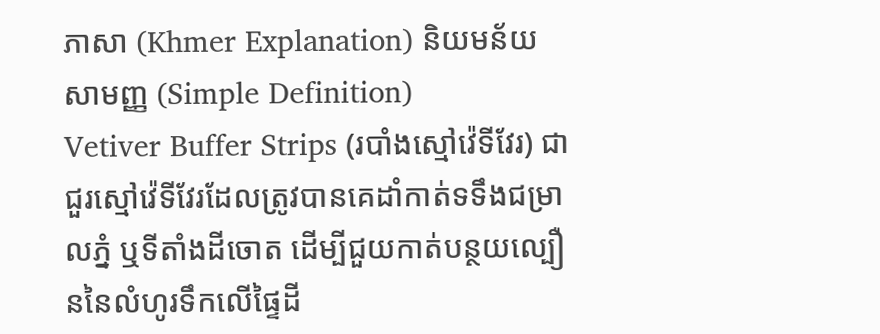ភាសា (Khmer Explanation) និយមន័យសាមញ្ញ (Simple Definition)
Vetiver Buffer Strips (របាំងស្មៅវ៉េទីវែរ) ជាជួរស្មៅវ៉េទីវែរដែលត្រូវបានគេដាំកាត់ទទឹងជម្រាលភ្នំ ឬទីតាំងដីចោត ដើម្បីជួយកាត់បន្ថយល្បឿននៃលំហូរទឹកលើផ្ទៃដី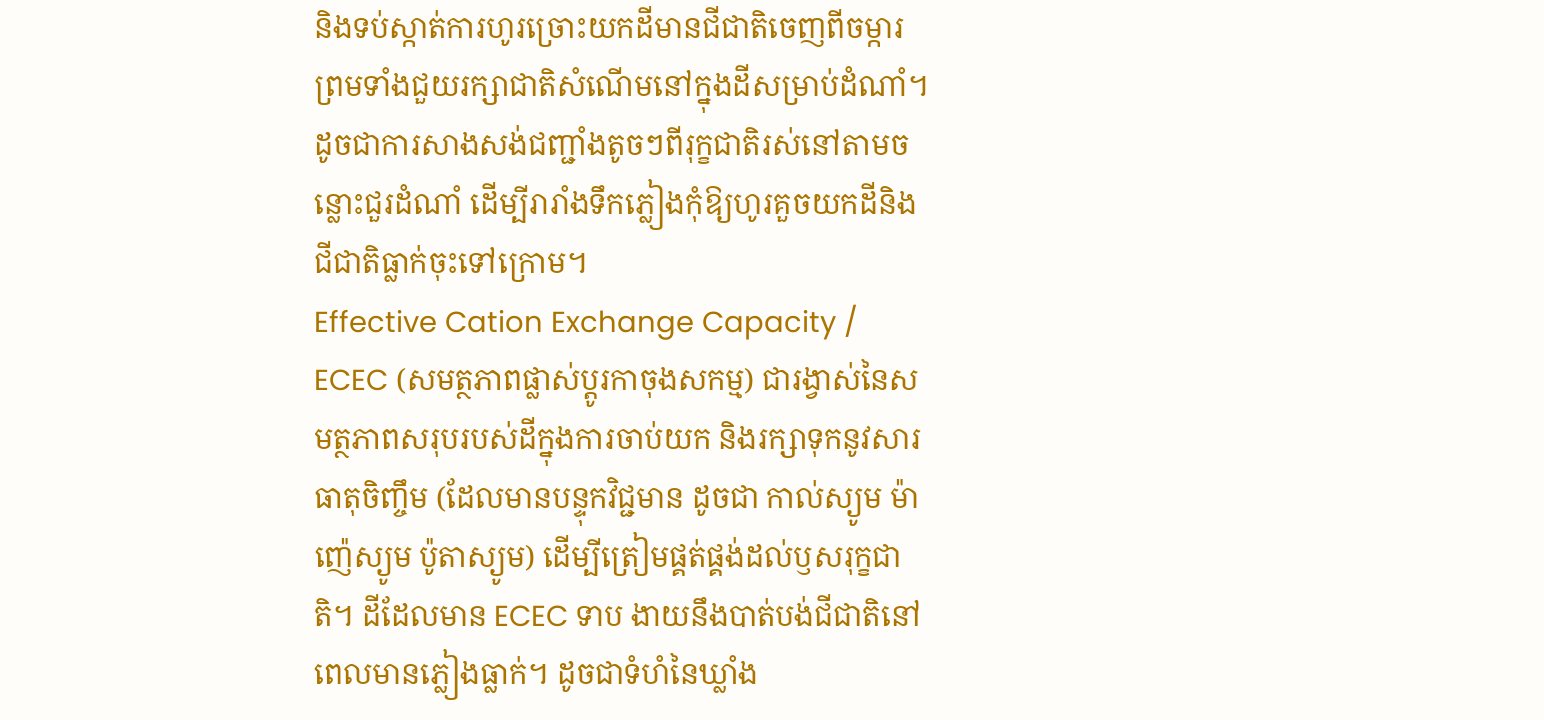និងទប់ស្កាត់ការហូរច្រោះយកដីមានជីជាតិចេញពីចម្ការ ព្រមទាំងជួយរក្សាជាតិសំណើមនៅក្នុងដីសម្រាប់ដំណាំ។ ដូចជាការសាងសង់ជញ្ជាំងតូចៗពីរុក្ខជាតិរស់នៅតាមចន្លោះជួរដំណាំ ដើម្បីរារាំងទឹកភ្លៀងកុំឱ្យហូរគួចយកដីនិងជីជាតិធ្លាក់ចុះទៅក្រោម។
Effective Cation Exchange Capacity / ECEC (សមត្ថភាពផ្លាស់ប្តូរកាចុងសកម្ម) ជារង្វាស់នៃសមត្ថភាពសរុបរបស់ដីក្នុងការចាប់យក និងរក្សាទុកនូវសារធាតុចិញ្ចឹម (ដែលមានបន្ទុកវិជ្ជមាន ដូចជា កាល់ស្យូម ម៉ាញ៉េស្យូម ប៉ូតាស្យូម) ដើម្បីត្រៀមផ្គត់ផ្គង់ដល់ឫសរុក្ខជាតិ។ ដីដែលមាន ECEC ទាប ងាយនឹងបាត់បង់ជីជាតិនៅពេលមានភ្លៀងធ្លាក់។ ដូចជាទំហំនៃឃ្លាំង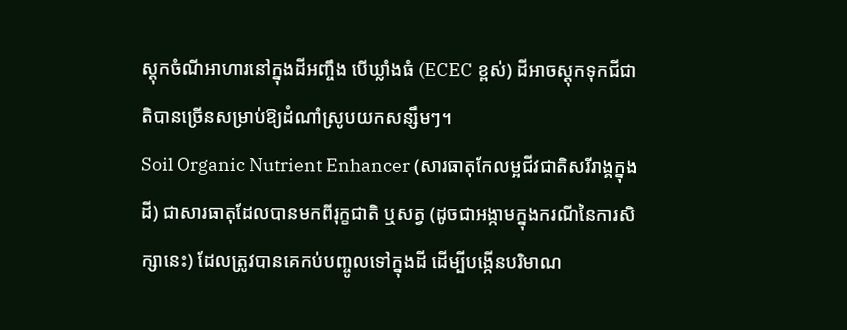ស្តុកចំណីអាហារនៅក្នុងដីអញ្ចឹង បើឃ្លាំងធំ (ECEC ខ្ពស់) ដីអាចស្តុកទុកជីជាតិបានច្រើនសម្រាប់ឱ្យដំណាំស្រូបយកសន្សឹមៗ។
Soil Organic Nutrient Enhancer (សារធាតុកែលម្អជីវជាតិសរីរាង្គក្នុងដី) ជាសារធាតុដែលបានមកពីរុក្ខជាតិ ឬសត្វ (ដូចជាអង្កាមក្នុងករណីនៃការសិក្សានេះ) ដែលត្រូវបានគេកប់បញ្ចូលទៅក្នុងដី ដើម្បីបង្កើនបរិមាណ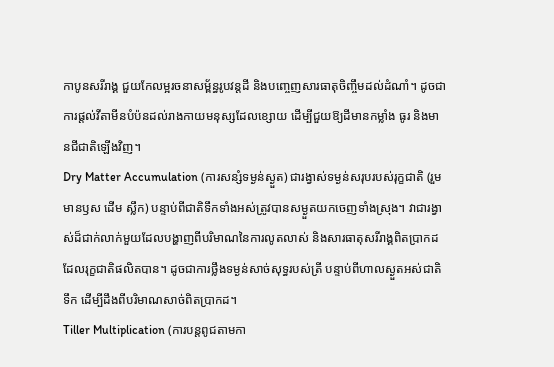កាបូនសរីរាង្គ ជួយកែលម្អរចនាសម្ព័ន្ធរូបវន្តដី និងបញ្ចេញសារធាតុចិញ្ចឹមដល់ដំណាំ។ ដូចជាការផ្តល់វីតាមីនបំប៉នដល់រាងកាយមនុស្សដែលខ្សោយ ដើម្បីជួយឱ្យដីមានកម្លាំង ធូរ និងមានជីជាតិឡើងវិញ។
Dry Matter Accumulation (ការសន្សំទម្ងន់ស្ងួត) ជារង្វាស់ទម្ងន់សរុបរបស់រុក្ខជាតិ (រួមមានឫស ដើម ស្លឹក) បន្ទាប់ពីជាតិទឹកទាំងអស់ត្រូវបានសម្ងួតយកចេញទាំងស្រុង។ វាជារង្វាស់ដ៏ជាក់លាក់មួយដែលបង្ហាញពីបរិមាណនៃការលូតលាស់ និងសារធាតុសរីរាង្គពិតប្រាកដដែលរុក្ខជាតិផលិតបាន។ ដូចជាការថ្លឹងទម្ងន់សាច់សុទ្ធរបស់ត្រី បន្ទាប់ពីហាលស្ងួតអស់ជាតិទឹក ដើម្បីដឹងពីបរិមាណសាច់ពិតប្រាកដ។
Tiller Multiplication (ការបន្តពូជតាមកា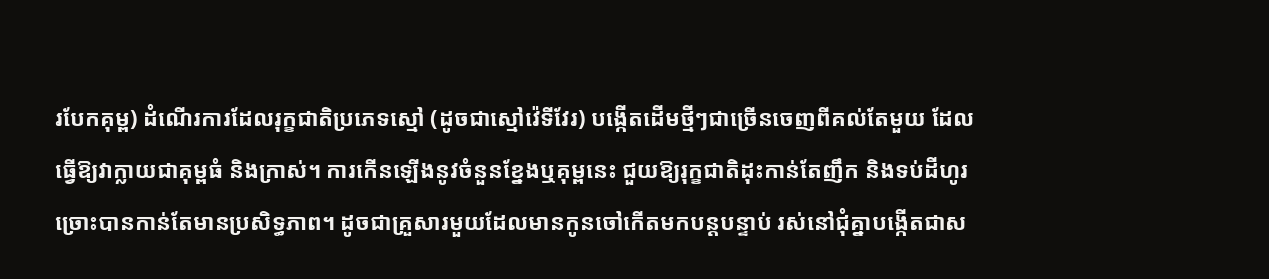របែកគុម្ព) ដំណើរការដែលរុក្ខជាតិប្រភេទស្មៅ (ដូចជាស្មៅវ៉េទីវែរ) បង្កើតដើមថ្មីៗជាច្រើនចេញពីគល់តែមួយ ដែលធ្វើឱ្យវាក្លាយជាគុម្ពធំ និងក្រាស់។ ការកើនឡើងនូវចំនួនខ្នែងឬគុម្ពនេះ ជួយឱ្យរុក្ខជាតិដុះកាន់តែញឹក និងទប់ដីហូរច្រោះបានកាន់តែមានប្រសិទ្ធភាព។ ដូចជាគ្រួសារមួយដែលមានកូនចៅកើតមកបន្តបន្ទាប់ រស់នៅជុំគ្នាបង្កើតជាស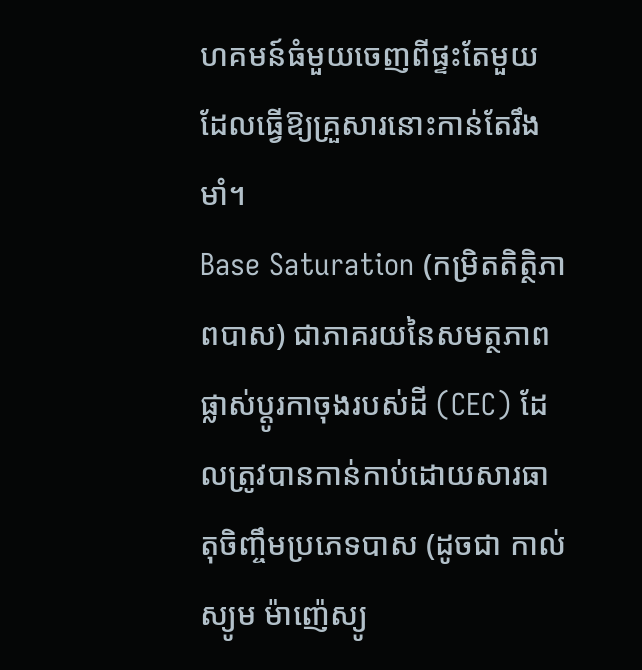ហគមន៍ធំមួយចេញពីផ្ទះតែមួយ ដែលធ្វើឱ្យគ្រួសារនោះកាន់តែរឹងមាំ។
Base Saturation (កម្រិតតិត្ថិភាពបាស) ជាភាគរយនៃសមត្ថភាពផ្លាស់ប្តូរកាចុងរបស់ដី (CEC) ដែលត្រូវបានកាន់កាប់ដោយសារធាតុចិញ្ចឹមប្រភេទបាស (ដូចជា កាល់ស្យូម ម៉ាញ៉េស្យូ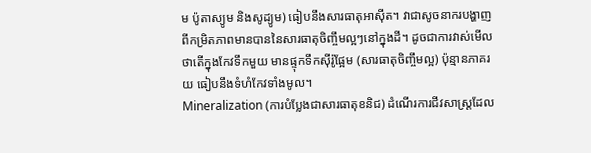ម ប៉ូតាស្យូម និងសូដ្យូម) ធៀបនឹងសារធាតុអាស៊ីត។ វាជាសូចនាករបង្ហាញពីកម្រិតភាពមានបាននៃសារធាតុចិញ្ចឹមល្អៗនៅក្នុងដី។ ដូចជាការវាស់មើលថាតើក្នុងកែវទឹកមួយ មានផ្ទុកទឹកស៊ីរ៉ូផ្អែម (សារធាតុចិញ្ចឹមល្អ) ប៉ុន្មានភាគរយ ធៀបនឹងទំហំកែវទាំងមូល។
Mineralization (ការបំប្លែងជាសារធាតុខនិជ) ដំណើរការជីវសាស្ត្រដែល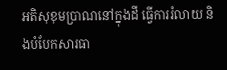អតិសុខុមប្រាណនៅក្នុងដី ធ្វើការរំលាយ និងបំបែកសារធា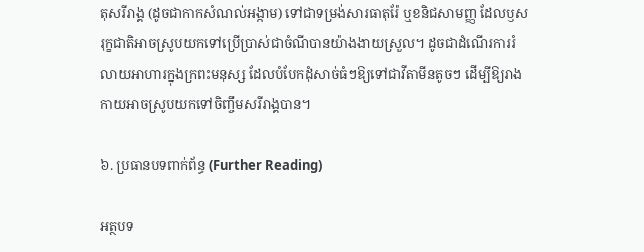តុសរីរាង្គ (ដូចជាកាកសំណល់អង្កាម) ទៅជាទម្រង់សារធាតុរ៉ែ ឬខនិជសាមញ្ញ ដែលឫសរុក្ខជាតិអាចស្រូបយកទៅប្រើប្រាស់ជាចំណីបានយ៉ាងងាយស្រួល។ ដូចជាដំណើរការរំលាយអាហារក្នុងក្រពះមនុស្ស ដែលបំបែកដុំសាច់ធំៗឱ្យទៅជាវីតាមីនតូចៗ ដើម្បីឱ្យរាងកាយអាចស្រូបយកទៅចិញ្ចឹមសរីរាង្គបាន។

៦. ប្រធានបទពាក់ព័ន្ធ (Further Reading)

អត្ថបទ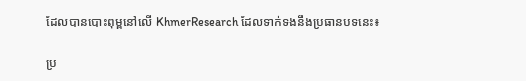ដែលបានបោះពុម្ពនៅលើ KhmerResearch ដែលទាក់ទងនឹងប្រធានបទនេះ៖

ប្រ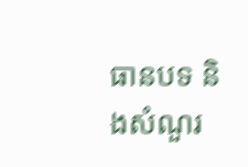ធានបទ និងសំណួរ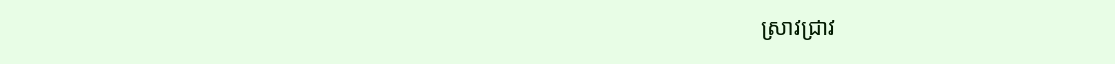ស្រាវជ្រាវ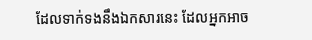ដែលទាក់ទងនឹងឯកសារនេះ ដែលអ្នកអាច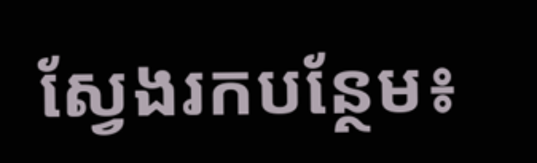ស្វែងរកបន្ថែម៖